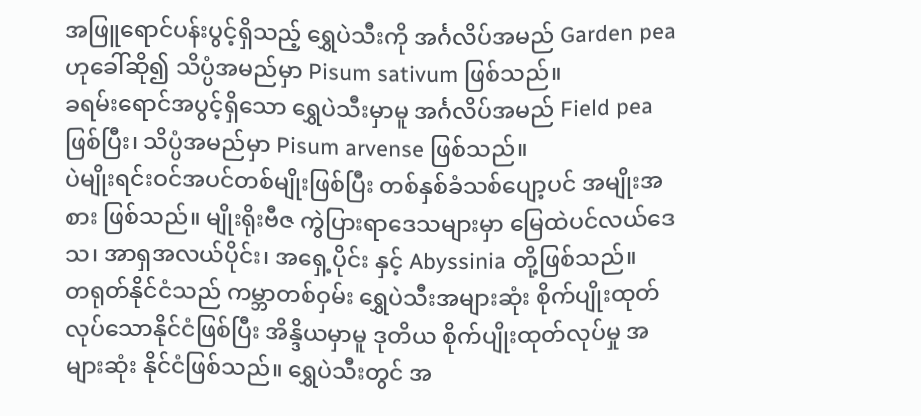အဖြူရောင်ပန်းပွင့်ရှိသည့် ရွှေပဲသီးကို အင်္ဂလိပ်အမည် Garden pea ဟုခေါ်ဆို၍ သိပ္ပံအမည်မှာ Pisum sativum ဖြစ်သည်။
ခရမ်းရောင်အပွင့်ရှိသော ရွှေပဲသီးမှာမူ အင်္ဂလိပ်အမည် Field pea ဖြစ်ပြီး၊ သိပ္ပံအမည်မှာ Pisum arvense ဖြစ်သည်။
ပဲမျိုးရင်းဝင်အပင်တစ်မျိုးဖြစ်ပြီး တစ်နှစ်ခံသစ်ပျော့ပင် အမျိုးအစား ဖြစ်သည်။ မျိုးရိုးဗီဇ ကွဲပြားရာဒေသများမှာ မြေထဲပင်လယ်ဒေသ၊ အာရှအလယ်ပိုင်း၊ အရှေ့ပိုင်း နှင့် Abyssinia တို့ဖြစ်သည်။
တရုတ်နိုင်ငံသည် ကမ္ဘာတစ်ဝှမ်း ရွှေပဲသီးအများဆုံး စိုက်ပျိုးထုတ်လုပ်သောနိုင်ငံဖြစ်ပြီး အိန္ဒိယမှာမူ ဒုတိယ စိုက်ပျိုးထုတ်လုပ်မှု အများဆုံး နိုင်ငံဖြစ်သည်။ ရွှေပဲသီးတွင် အ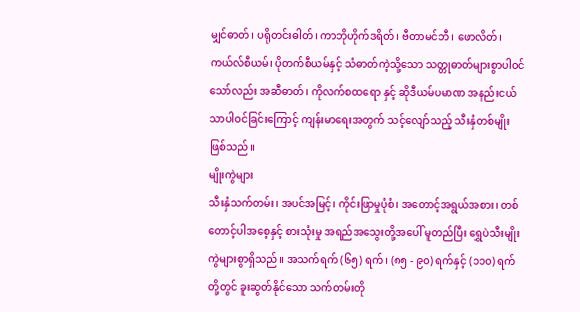မျှင်ဓာတ်၊ ပရိုတင်းဓါတ်၊ ကာဘိုဟိုက်ဒရိတ်၊ ဗီတာမင်ဘီ၊ ဖောလိတ်၊ ကယ်လ်စီယမ်၊ ပိုတက်စီယမ်နှင့် သံဓာတ်ကဲ့သို့သော သတ္တုဓာတ်များစွာပါဝင်သော်လည်း အဆီဓာတ်၊ ကိုလက်စထရော နှင့် ဆိုဒီယမ်ပမာဏ အနည်းငယ်သာပါဝင်ခြင်းကြောင့် ကျန်းမာရေးအတွက် သင့်လျော်သည့် သီးနှံတစ်မျိုးဖြစ်သည်။
မျိုးကွဲများ
သီးနှံသက်တမ်း၊ အပင်အမြင့်၊ ကိုင်းဖြာမှုပုံစံ၊ အတောင့်အရွယ်အစား၊ တစ်တောင့်ပါအစေ့နှင့် စားသုံးမှု အရည်အသွေးတို့အပေါ် မူတည်ပြီး ရွှေပဲသီးမျိုးကွဲများစွာရှိသည်။ အသက်ရက် (၆၅) ရက်၊ (၈၅ - ၉၀) ရက်နှင့် (၁၁၀) ရက်တို့တွင် ခူးဆွတ်နိုင်သော သက်တမ်းတို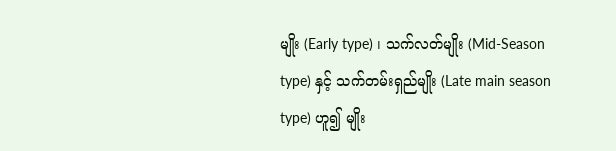မျိုး (Early type) ၊ သက်လတ်မျိုး (Mid-Season type) နှင့် သက်တမ်းရှည်မျိုး (Late main season type) ဟူ၍ မျိုး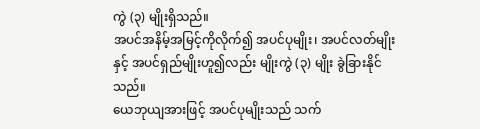ကွဲ (၃) မျိုးရှိသည်။
အပင်အနိမ့်အမြင့်ကိုလိုက်၍ အပင်ပုမျိုး၊ အပင်လတ်မျိုးနှင့် အပင်ရှည်မျိုးဟူ၍လည်း မျိုးကွဲ (၃) မျိုး ခွဲခြားနိုင်သည်။
ယေဘုယျအားဖြင့် အပင်ပုမျိုးသည် သက်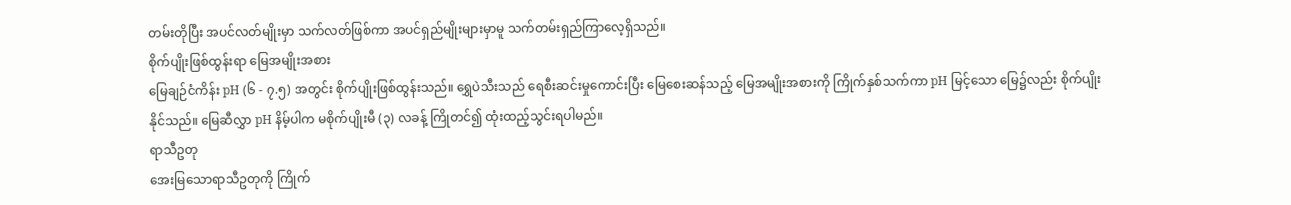တမ်းတိုပြီး အပင်လတ်မျိုးမှာ သက်လတ်ဖြစ်ကာ အပင်ရှည်မျိုးများမှာမူ သက်တမ်းရှည်ကြာလေ့ရှိသည်။
စိုက်ပျိုးဖြစ်ထွန်းရာ မြေအမျိုးအစား
မြေချဉ်ငံကိန်း pH (၆ - ၇.၅) အတွင်း စိုက်ပျိုးဖြစ်ထွန်းသည်။ ရွှေပဲသီးသည် ရေစီးဆင်းမှုကောင်းပြီး မြေစေးဆန်သည့် မြေအမျိုးအစားကို ကြိုက်နှစ်သက်ကာ pH မြင့်သော မြေ၌လည်း စိုက်ပျိုးနိုင်သည်။ မြေဆီလွှာ pH နိမ့်ပါက မစိုက်ပျိုးမီ (၃) လခန့် ကြိုတင်၍ ထုံးထည့်သွင်းရပါမည်။
ရာသီဥတု
အေးမြသောရာသီဥတုကို ကြိုက်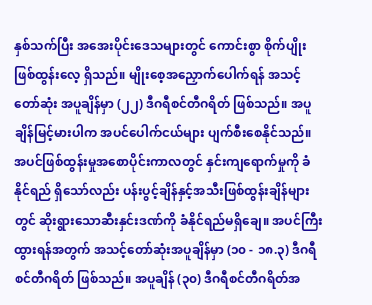နှစ်သက်ပြီး အအေးပိုင်းဒေသများတွင် ကောင်းစွာ စိုက်ပျိုးဖြစ်ထွန်းလေ့ ရှိသည်။ မျိုးစေ့အညှောက်ပေါက်ရန် အသင့်တော်ဆုံး အပူချိန်မှာ (၂၂) ဒီဂရီစင်တီဂရိတ် ဖြစ်သည်။ အပူချိန်မြင့်မားပါက အပင်ပေါက်ငယ်များ ပျက်စီးစေနိုင်သည်။ အပင်ဖြစ်ထွန်းမှုအစောပိုင်းကာလတွင် နှင်းကျရောက်မှုကို ခံနိုင်ရည် ရှိသော်လည်း ပန်းပွင့်ချိန်နှင့်အသီးဖြစ်ထွန်းချိန်များတွင် ဆိုးရွားသောဆီးနှင်းဒဏ်ကို ခံနိုင်ရည်မရှိချေ။ အပင်ကြီးထွားရန်အတွက် အသင့်တော်ဆုံးအပူချိန်မှာ (၁၀ - ၁၈.၃) ဒီဂရီစင်တီဂရိတ် ဖြစ်သည်။ အပူချိန် (၃၀) ဒီဂရီစင်တီဂရိတ်အ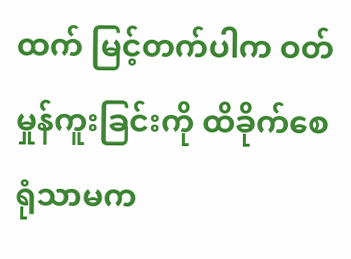ထက် မြင့်တက်ပါက ဝတ်မှုန်ကူးခြင်းကို ထိခိုက်စေရုံသာမက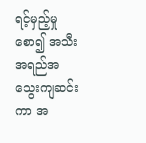ရင့်မှည့်မှုစော၍ အသီးအရည်အသွေးကျဆင်းကာ အ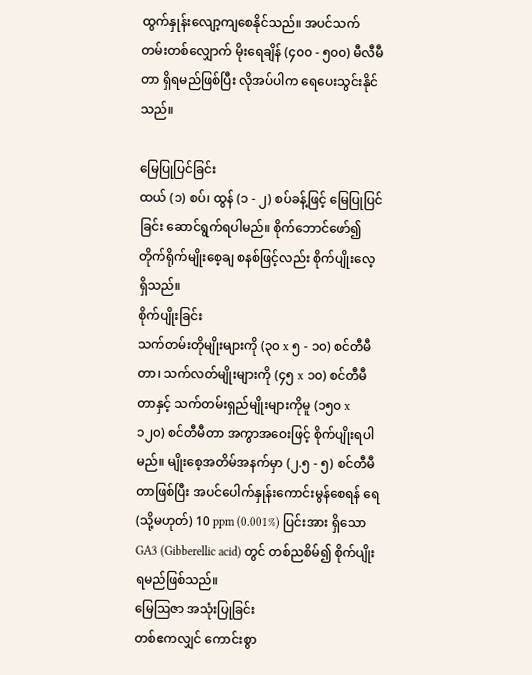ထွက်နှုန်းလျော့ကျစေနိုင်သည်။ အပင်သက်တမ်းတစ်လျှောက် မိုးရေချိန် (၄၀၀ - ၅၀၀) မီလီမီတာ ရှိရမည်ဖြစ်ပြီး လိုအပ်ပါက ရေပေးသွင်းနိုင်သည်။

မြေပြုပြင်ခြင်း
ထယ် (၁) စပ်၊ ထွန် (၁ - ၂) စပ်ခန့်ဖြင့် မြေပြုပြင်ခြင်း ဆောင်ရွက်ရပါမည်။ စိုက်ဘောင်ဖော်၍ တိုက်ရိုက်မျိုးစေ့ချ စနစ်ဖြင့်လည်း စိုက်ပျိုးလေ့ရှိသည်။
စိုက်ပျိုးခြင်း
သက်တမ်းတိုမျိုးများကို (၃၀ x ၅ - ၁၀) စင်တီမီတာ၊ သက်လတ်မျိုးများကို (၄၅ x ၁၀) စင်တီမီတာနှင့် သက်တမ်းရှည်မျိုးများကိုမူ (၁၅၀ x ၁၂၀) စင်တီမီတာ အကွာအဝေးဖြင့် စိုက်ပျိုးရပါမည်။ မျိုးစေ့အတိမ်အနက်မှာ (၂.၅ - ၅) စင်တီမီတာဖြစ်ပြီး အပင်ပေါက်နှုန်းကောင်းမွန်စေရန် ရေ (သို့မဟုတ်) 10 ppm (0.001%) ပြင်းအား ရှိသော GA3 (Gibberellic acid) တွင် တစ်ညစိမ်၍ စိုက်ပျိုးရမည်ဖြစ်သည်။
မြေဩဇာ အသုံးပြုခြင်း
တစ်ဧကလျှင် ကောင်းစွာ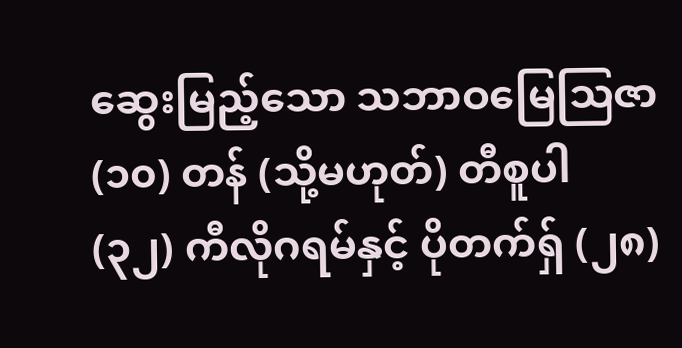ဆွေးမြည့်သော သဘာဝမြေဩဇာ (၁၀) တန် (သို့မဟုတ်) တီစူပါ (၃၂) ကီလိုဂရမ်နှင့် ပိုတက်ရှ် (၂၈)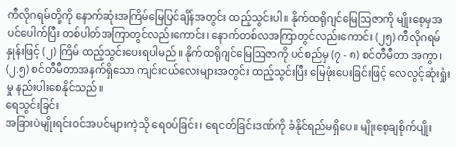ကီလိုဂရမ်တို့ကို နောက်ဆုံးအကြိမ်မြေပြင်ချိန်အတွင်း ထည့်သွင်းပါ။ နိုက်ထရိုဂျင်မြေဩဇာကို မျိုးစေ့မှအပင်ပေါက်ပြီး တစ်ပါတ်အကြာတွင်လည်းကောင်း၊ နောက်တစ်လအကြာတွင်လည်းကောင်း (၂၅) ကီလိုဂရမ်နှုန်းဖြင့် (၂) ကြိမ် ထည့်သွင်းပေးရပါမည်။ နိုက်ထရိုဂျင်မြေဩဇာကို ပင်စည်မှ (၇ - ၈) စင်တီမီတာ အကွာ၊ (၂.၅) စင်တီမီတာအနက်ရှိသော ကျင်းငယ်လေးများအတွင်း ထည့်သွင်းပြီး မြေဖုံးပေးခြင်းဖြင့် လေလွင့်ဆုံးရှုံးမှု နည်းပါးစေနိုင်သည်။
ရေသွင်းခြင်း
အခြားပဲမျိုးရင်းဝင်အပင်များကဲ့သို ရေဝပ်ခြင်း၊ ရေငတ်ခြင်းဒဏ်ကို ခံနိုင်ရည်မရှိပေ။ မျိုးစေ့ချစိုက်ပျိုး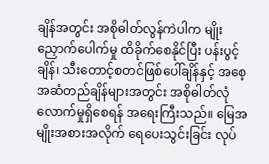ချိန်အတွင်း အစိုဓါတ်လွန်ကဲပါက မျိုးညှောက်ပေါက်မှု ထိခိုက်စေနိုင်ပြီး ပန်းပွင့်ချိန်၊ သီးတောင့်စတင်ဖြစ်ပေါ်ချိန်နှင့် အစေ့အဆံတည်ချိန်များအတွင်း အစိုဓါတ်လုံလောက်မှုရှိစေရန် အရေးကြီးသည်။ မြေအမျိုးအစားအလိုက် ရေပေးသွင်းခြင်း လုပ်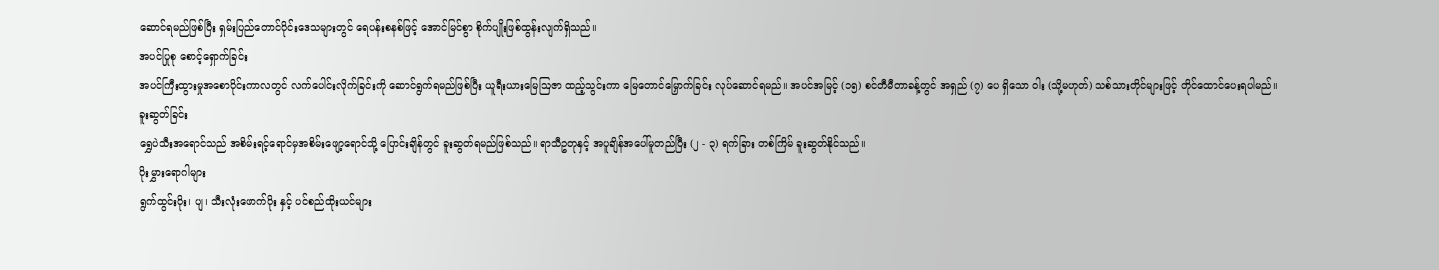ဆောင်ရမည်ဖြစ်ပြီး ရှမ်းပြည်တောင်ပိုင်းဒေသများတွင် ရေပန်းစနစ်ဖြင့် အောင်မြင်စွာ စိုက်ပျိုးဖြစ်ထွန်းလျက်ရှိသည်။
အပင်ပြုစု စောင့်ရှောက်ခြင်း
အပင်ကြီးထွားမှုအစောပိုင်းကာလတွင် လက်ပေါင်းလိုက်ခြင်းကို ဆောင်ရွက်ရမည်ဖြစ်ပြီး ယူရီးယားမြေဩဇာ ထည့်သွင်းကာ မြေတောင်မြှောက်ခြင်း လုပ်ဆောင်ရမည်။ အပင်အမြင့် (၁၅) စင်တီမီတာခန့်တွင် အရှည် (၇) ပေ ရှိသော ဝါး (သို့မဟုတ်) သစ်သားတိုင်များဖြင့် တိုင်ထောင်ပေးရပါမည်။
ခူးဆွတ်ခြင်း
ရွှေပဲသီးအရောင်သည် အစိမ်းရင့်ရောင်မှအစိမ်းဖျော့ရောင်သို့ ပြောင်းချိန်တွင် ခူးဆွတ်ရမည်ဖြစ်သည်။ ရာသီဥတုနှင့် အပူချိန်အပေါ်မူတည်ပြီး (၂ - ၃) ရက်ခြား တစ်ကြိမ် ခူးဆွတ်နိုင်သည်။
ပိုးမွှားရောဂါများ
ရွက်ထွင်းပိုး၊ ပျ၊ သီးလုံးဖောက်ပိုး နှင့် ပင်စည်ထိုးယင်များ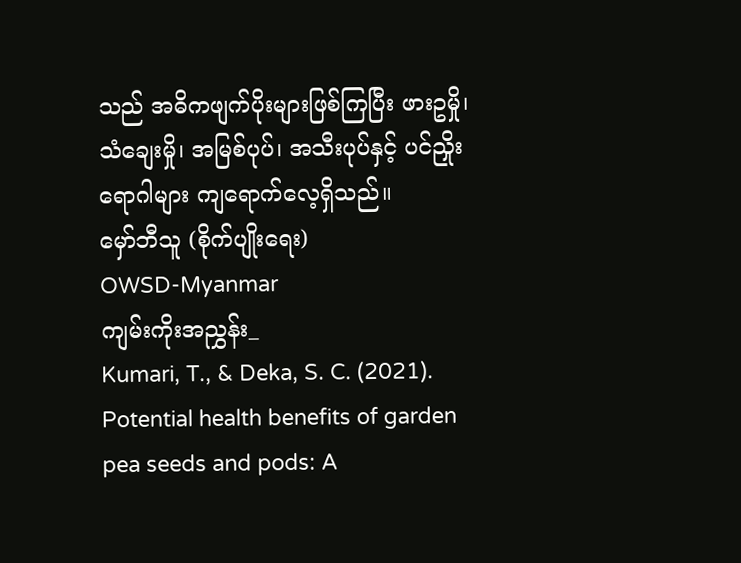သည် အဓိကဖျက်ပိုးများဖြစ်ကြပြီး ဖားဥမှို၊ သံချေးမှို၊ အမြစ်ပုပ်၊ အသီးပုပ်နှင့် ပင်ညှိုးရောဂါများ ကျရောက်လေ့ရှိသည်။
မှော်ဘီသူ (စိုက်ပျိုးရေး)
OWSD-Myanmar
ကျမ်းကိုးအညွှန်း_
Kumari, T., & Deka, S. C. (2021). Potential health benefits of garden pea seeds and pods: A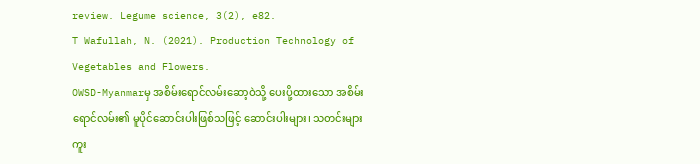review. Legume science, 3(2), e82.
T Wafullah, N. (2021). Production Technology of Vegetables and Flowers.
OWSD-Myanmarမှ အစိမ်းရောင်လမ်းဆော့ဝဲသို့ ပေးပို့ထားသော အစိမ်းရောင်လမ်း၏ မူပိုင်ဆောင်းပါးဖြစ်သဖြင့် ဆောင်းပါးများ၊ သတင်းများ ကူး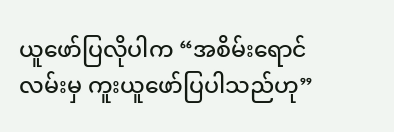ယူဖော်ပြလိုပါက “အစိမ်းရောင်လမ်းမှ ကူးယူဖော်ပြပါသည်ဟု”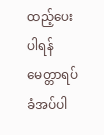ထည့်ပေးပါရန် မေတ္တာရပ်ခံအပ်ပါ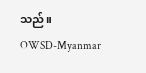သည်။
OWSD-Myanmar